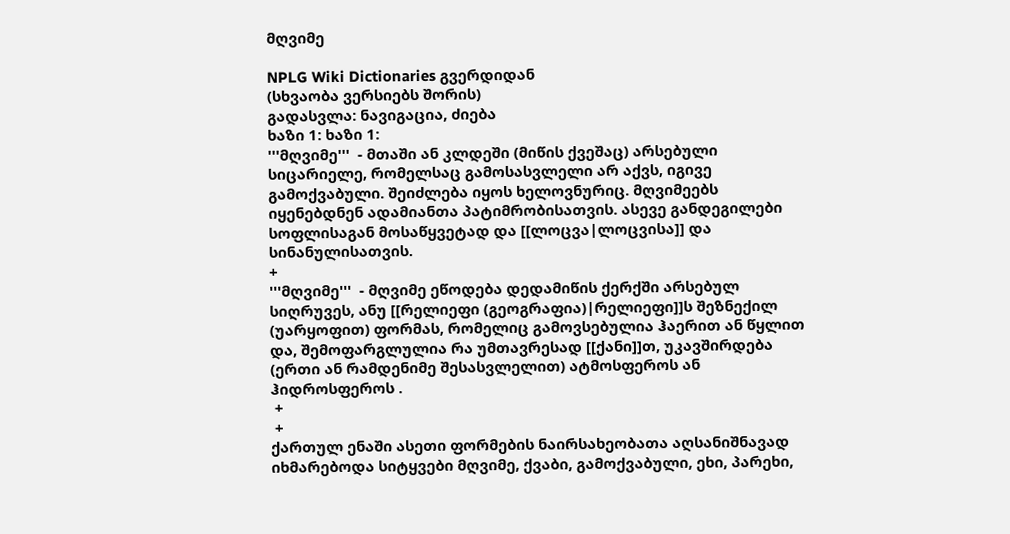მღვიმე

NPLG Wiki Dictionaries გვერდიდან
(სხვაობა ვერსიებს შორის)
გადასვლა: ნავიგაცია, ძიება
ხაზი 1: ხაზი 1:
'''მღვიმე'''  - მთაში ან კლდეში (მიწის ქვეშაც) არსებული სიცარიელე, რომელსაც გამოსასვლელი არ აქვს, იგივე გამოქვაბული. შეიძლება იყოს ხელოვნურიც. მღვიმეებს იყენებდნენ ადამიანთა პატიმრობისათვის. ასევე განდეგილები სოფლისაგან მოსაწყვეტად და [[ლოცვა|ლოცვისა]] და სინანულისათვის.
+
'''მღვიმე'''  - მღვიმე ეწოდება დედამიწის ქერქში არსებულ სიღრუვეს, ანუ [[რელიეფი (გეოგრაფია)|რელიეფი]]ს შეზნექილ (უარყოფით) ფორმას, რომელიც გამოვსებულია ჰაერით ან წყლით და, შემოფარგლულია რა უმთავრესად [[ქანი]]თ, უკავშირდება (ერთი ან რამდენიმე შესასვლელით) ატმოსფეროს ან ჰიდროსფეროს .
 +
 +
ქართულ ენაში ასეთი ფორმების ნაირსახეობათა აღსანიშნავად იხმარებოდა სიტყვები მღვიმე, ქვაბი, გამოქვაბული, ეხი, პარეხი,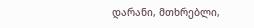დარანი, მთხრებლი,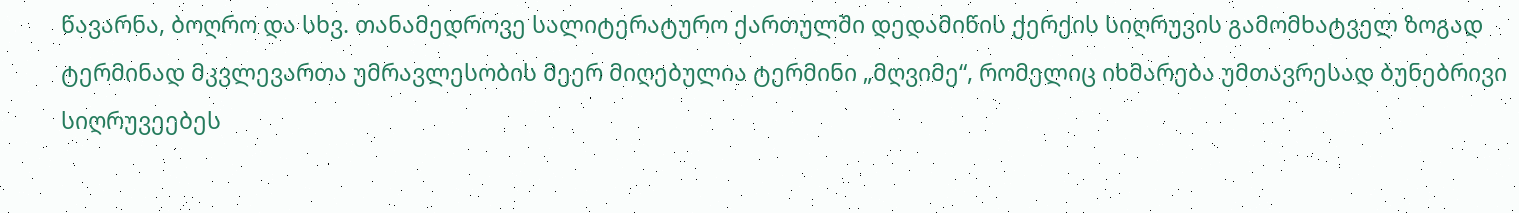წავარნა, ბოღრო და სხვ. თანამედროვე სალიტერატურო ქართულში დედამიწის ქერქის სიღრუვის გამომხატველ ზოგად ტერმინად მკვლევართა უმრავლესობის მეერ მიღებულია ტერმინი „მღვიმე“, რომელიც იხმარება უმთავრესად ბუნებრივი სიღრუვეებეს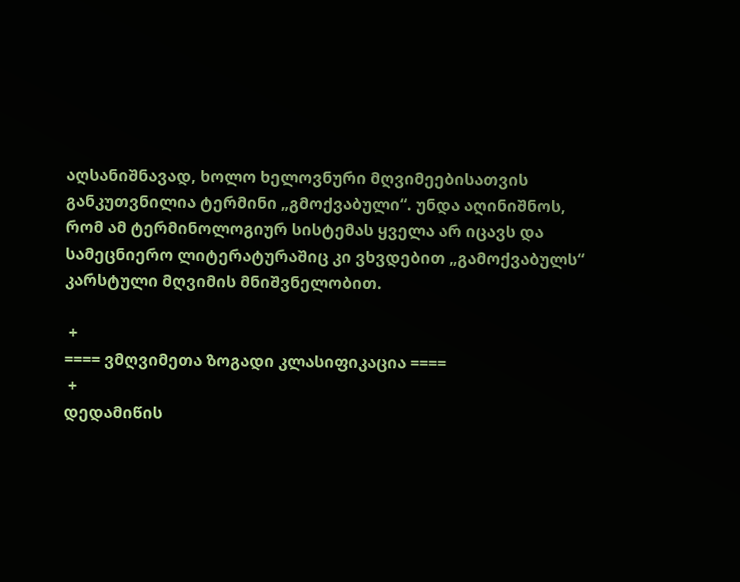აღსანიშნავად, ხოლო ხელოვნური მღვიმეებისათვის განკუთვნილია ტერმინი „გმოქვაბული“. უნდა აღინიშნოს, რომ ამ ტერმინოლოგიურ სისტემას ყველა არ იცავს და სამეცნიერო ლიტერატურაშიც კი ვხვდებით „გამოქვაბულს“ კარსტული მღვიმის მნიშვნელობით.

 +
==== ვმღვიმეთა ზოგადი კლასიფიკაცია ====
 +
დედამიწის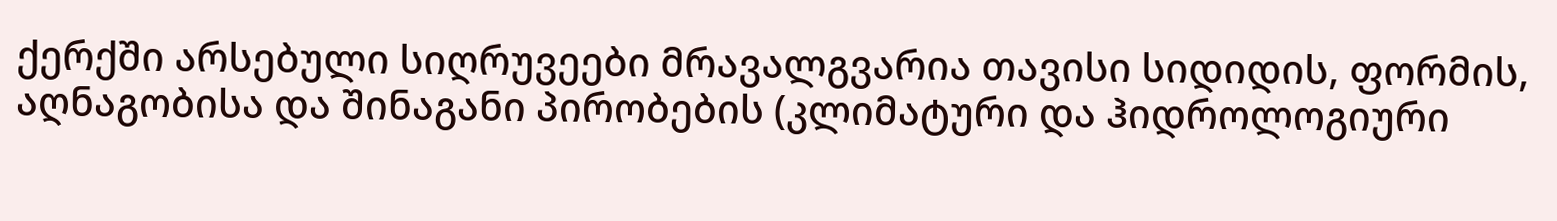ქერქში არსებული სიღრუვეები მრავალგვარია თავისი სიდიდის, ფორმის, აღნაგობისა და შინაგანი პირობების (კლიმატური და ჰიდროლოგიური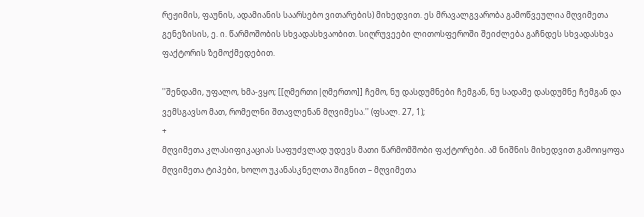რეჟიმის, ფაუნის, ადამიანის საარსებო ვითარების) მიხედვით. ეს მრავალგვარობა გამოწვეულია მღვიმეთა გენეზისის, ე. ი. წარმოშობის სხვადასხვაობით. სიღრუვეები ლითოსფეროში შეიძლება გაჩნდეს სხვადასხვა ფაქტორის ზემოქმედებით.

''შენდამი, უფალო, ხმა-ვყო; [[ღმერთი|ღმერთო]] ჩემო, ნუ დასდუმნები ჩემგან, ნუ სადამე დასდუმნე ჩემგან და ვემსგავსო მათ, რომელნი შთავლენან მღვიმესა.'' (ფსალ. 27, 1);
+
მღვიმეთა კლასიფიკაციას საფუძვლად უდევს მათი წარმომშობი ფაქტორები. ამ ნიშნის მიხედვით გამოიყოფა მღვიმეთა ტიპები, ხოლო უკანასკნელთა შიგნით – მღვიმეთა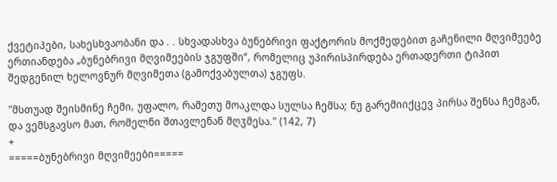ქვეტიპები, სახესხვაობანი და . . სხვადასხვა ბუნებრივი ფაქტორის მოქმედებით გაჩენილი მღვიმეებე ერთიანდება „ბუნებრივი მღვიმეების ჯგუფში“, რომელიც უპირისპირდება ერთადერთი ტიპით შედგენილ ხელოვნურ მღვიმეთა (გამოქვაბულთა) ჯგუფს.

''მსთუად შეისმინე ჩემი, უფალო, რამეთუ მოაკლდა სულსა ჩემსა; ნუ გარემიიქცევ პირსა შენსა ჩემგან, და ვემსგავსო მათ, რომელნი შთავლენან მღჳმესა.'' (142, 7)
+
=====ბუნებრივი მღვიმეები=====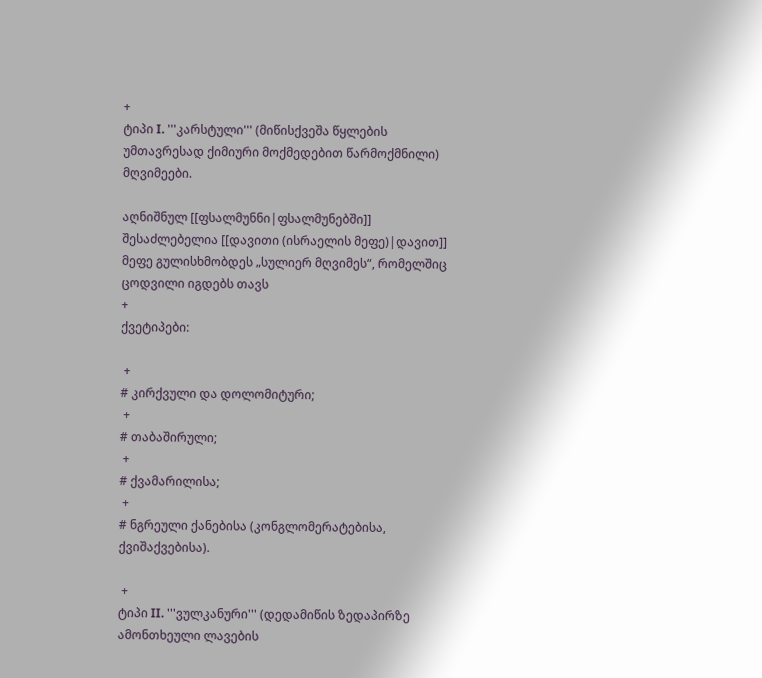+
ტიპი I. '''კარსტული''' (მიწისქვეშა წყლების უმთავრესად ქიმიური მოქმედებით წარმოქმნილი) მღვიმეები.

აღნიშნულ [[ფსალმუნნი|ფსალმუნებში]] შესაძლებელია [[დავითი (ისრაელის მეფე)|დავით]] მეფე გულისხმობდეს „სულიერ მღვიმეს“, რომელშიც ცოდვილი იგდებს თავს
+
ქვეტიპები:

 +
# კირქვული და დოლომიტური;
 +
# თაბაშირული;
 +
# ქვამარილისა;
 +
# ნგრეული ქანებისა (კონგლომერატებისა, ქვიშაქვებისა).

 +
ტიპი II. '''ვულკანური''' (დედამიწის ზედაპირზე ამონთხეული ლავების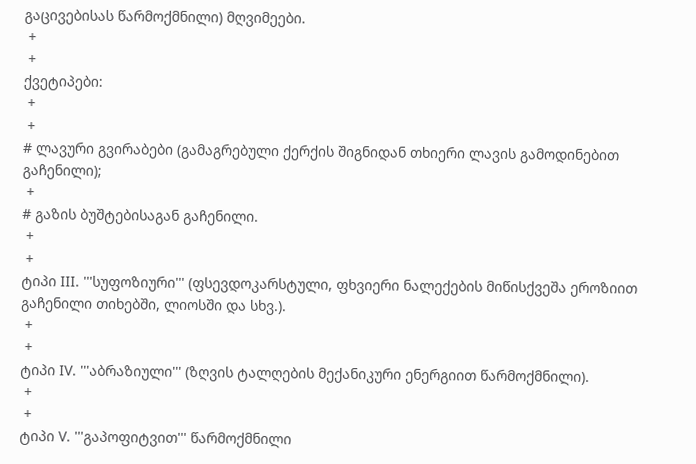გაცივებისას წარმოქმნილი) მღვიმეები.
 +
 +
ქვეტიპები:
 +
 +
# ლავური გვირაბები (გამაგრებული ქერქის შიგნიდან თხიერი ლავის გამოდინებით გაჩენილი);
 +
# გაზის ბუშტებისაგან გაჩენილი.
 +
 +
ტიპი III. '''სუფოზიური''' (ფსევდოკარსტული, ფხვიერი ნალექების მიწისქვეშა ეროზიით გაჩენილი თიხებში, ლიოსში და სხვ.).
 +
 +
ტიპი IV. '''აბრაზიული''' (ზღვის ტალღების მექანიკური ენერგიით წარმოქმნილი).
 +
 +
ტიპი V. '''გაპოფიტვით''' წარმოქმნილი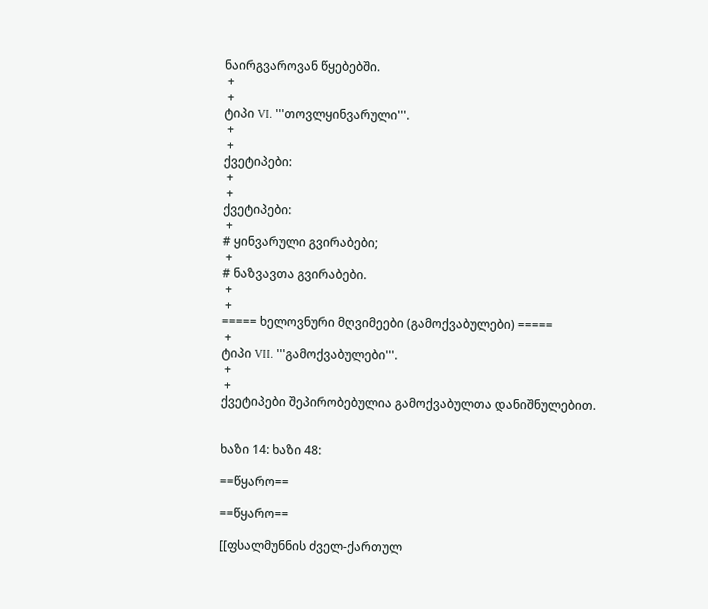ნაირგვაროვან წყებებში.
 +
 +
ტიპი VI. '''თოვლყინვარული'''.
 +
 +
ქვეტიპები:
 +
 +
ქვეტიპები:
 +
# ყინვარული გვირაბები;
 +
# ნაზვავთა გვირაბები.
 +
 +
===== ხელოვნური მღვიმეები (გამოქვაბულები) =====
 +
ტიპი VII. '''გამოქვაბულები'''.
 +
 +
ქვეტიპები შეპირობებულია გამოქვაბულთა დანიშნულებით.


ხაზი 14: ხაზი 48:

==წყარო==

==წყარო==

[[ფსალმუნნის ძველ-ქართულ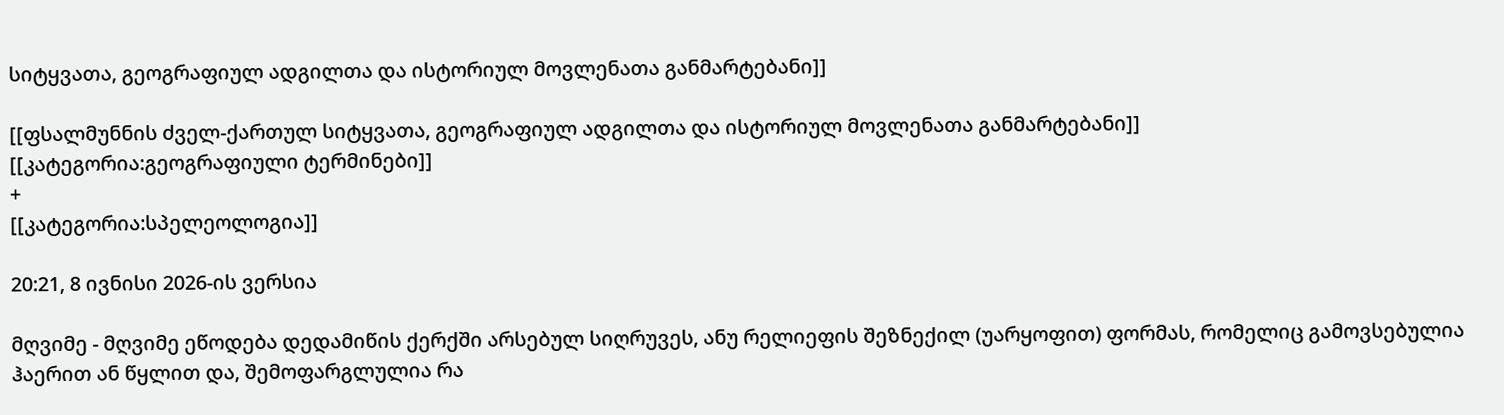სიტყვათა, გეოგრაფიულ ადგილთა და ისტორიულ მოვლენათა განმარტებანი]]

[[ფსალმუნნის ძველ-ქართულ სიტყვათა, გეოგრაფიულ ადგილთა და ისტორიულ მოვლენათა განმარტებანი]]
[[კატეგორია:გეოგრაფიული ტერმინები]]
+
[[კატეგორია:სპელეოლოგია]]

20:21, 8 ივნისი 2026-ის ვერსია

მღვიმე - მღვიმე ეწოდება დედამიწის ქერქში არსებულ სიღრუვეს, ანუ რელიეფის შეზნექილ (უარყოფით) ფორმას, რომელიც გამოვსებულია ჰაერით ან წყლით და, შემოფარგლულია რა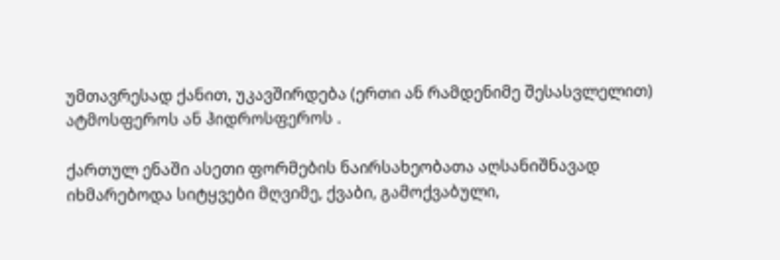უმთავრესად ქანით, უკავშირდება (ერთი ან რამდენიმე შესასვლელით) ატმოსფეროს ან ჰიდროსფეროს .

ქართულ ენაში ასეთი ფორმების ნაირსახეობათა აღსანიშნავად იხმარებოდა სიტყვები მღვიმე, ქვაბი, გამოქვაბული,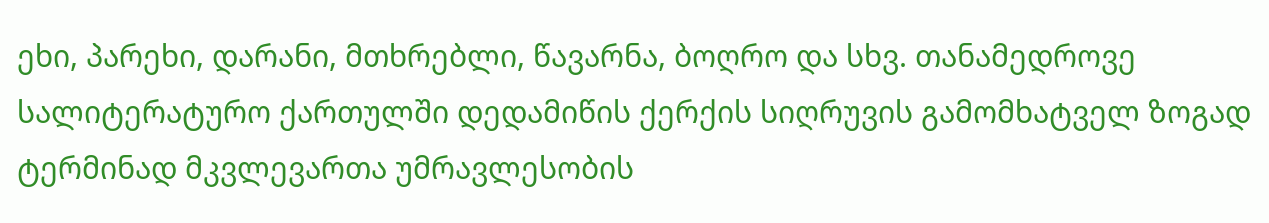ეხი, პარეხი, დარანი, მთხრებლი, წავარნა, ბოღრო და სხვ. თანამედროვე სალიტერატურო ქართულში დედამიწის ქერქის სიღრუვის გამომხატველ ზოგად ტერმინად მკვლევართა უმრავლესობის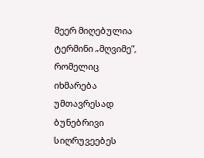მეერ მიღებულია ტერმინი „მღვიმე“, რომელიც იხმარება უმთავრესად ბუნებრივი სიღრუვეებეს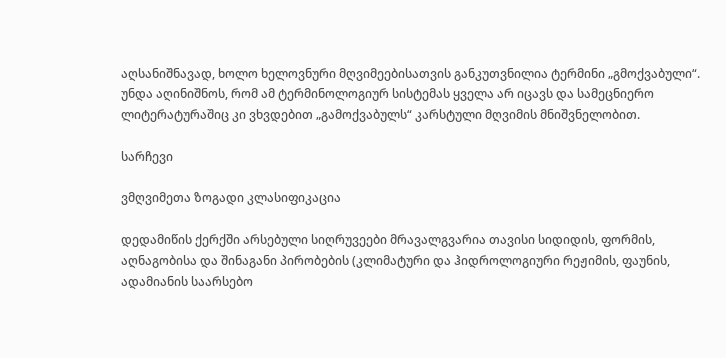აღსანიშნავად, ხოლო ხელოვნური მღვიმეებისათვის განკუთვნილია ტერმინი „გმოქვაბული“. უნდა აღინიშნოს, რომ ამ ტერმინოლოგიურ სისტემას ყველა არ იცავს და სამეცნიერო ლიტერატურაშიც კი ვხვდებით „გამოქვაბულს“ კარსტული მღვიმის მნიშვნელობით.

სარჩევი

ვმღვიმეთა ზოგადი კლასიფიკაცია

დედამიწის ქერქში არსებული სიღრუვეები მრავალგვარია თავისი სიდიდის, ფორმის, აღნაგობისა და შინაგანი პირობების (კლიმატური და ჰიდროლოგიური რეჟიმის, ფაუნის, ადამიანის საარსებო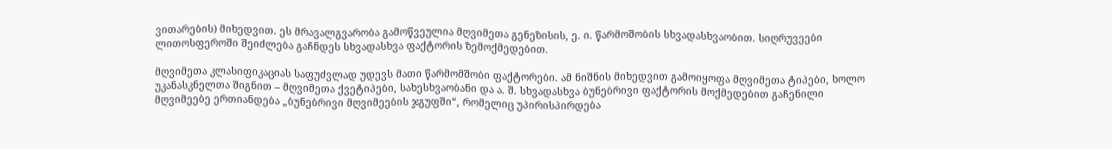ვითარების) მიხედვით. ეს მრავალგვარობა გამოწვეულია მღვიმეთა გენეზისის, ე. ი. წარმოშობის სხვადასხვაობით. სიღრუვეები ლითოსფეროში შეიძლება გაჩნდეს სხვადასხვა ფაქტორის ზემოქმედებით.

მღვიმეთა კლასიფიკაციას საფუძვლად უდევს მათი წარმომშობი ფაქტორები. ამ ნიშნის მიხედვით გამოიყოფა მღვიმეთა ტიპები, ხოლო უკანასკნელთა შიგნით – მღვიმეთა ქვეტიპები, სახესხვაობანი და ა. შ. სხვადასხვა ბუნებრივი ფაქტორის მოქმედებით გაჩენილი მღვიმეებე ერთიანდება „ბუნებრივი მღვიმეების ჯგუფში“, რომელიც უპირისპირდება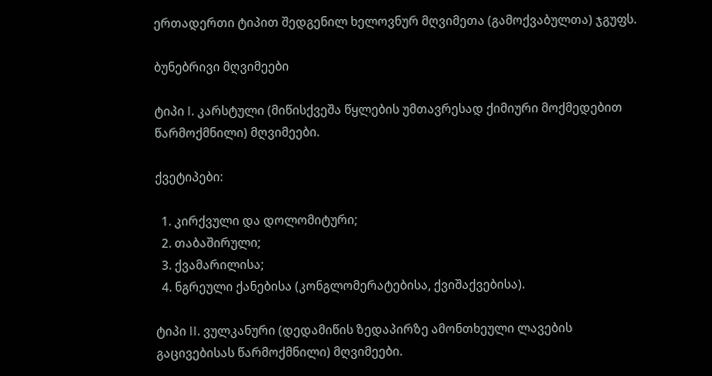ერთადერთი ტიპით შედგენილ ხელოვნურ მღვიმეთა (გამოქვაბულთა) ჯგუფს.

ბუნებრივი მღვიმეები

ტიპი I. კარსტული (მიწისქვეშა წყლების უმთავრესად ქიმიური მოქმედებით წარმოქმნილი) მღვიმეები.

ქვეტიპები:

  1. კირქვული და დოლომიტური;
  2. თაბაშირული;
  3. ქვამარილისა;
  4. ნგრეული ქანებისა (კონგლომერატებისა, ქვიშაქვებისა).

ტიპი II. ვულკანური (დედამიწის ზედაპირზე ამონთხეული ლავების გაცივებისას წარმოქმნილი) მღვიმეები.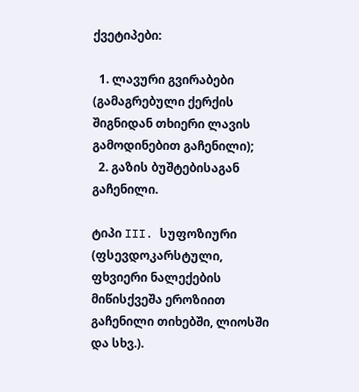ქვეტიპები:

  1. ლავური გვირაბები (გამაგრებული ქერქის შიგნიდან თხიერი ლავის გამოდინებით გაჩენილი);
  2. გაზის ბუშტებისაგან გაჩენილი.

ტიპი III. სუფოზიური (ფსევდოკარსტული, ფხვიერი ნალექების მიწისქვეშა ეროზიით გაჩენილი თიხებში, ლიოსში და სხვ.).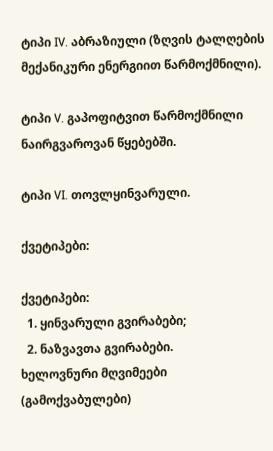ტიპი IV. აბრაზიული (ზღვის ტალღების მექანიკური ენერგიით წარმოქმნილი).

ტიპი V. გაპოფიტვით წარმოქმნილი ნაირგვაროვან წყებებში.

ტიპი VI. თოვლყინვარული.

ქვეტიპები:

ქვეტიპები:
  1. ყინვარული გვირაბები;
  2. ნაზვავთა გვირაბები.
ხელოვნური მღვიმეები (გამოქვაბულები)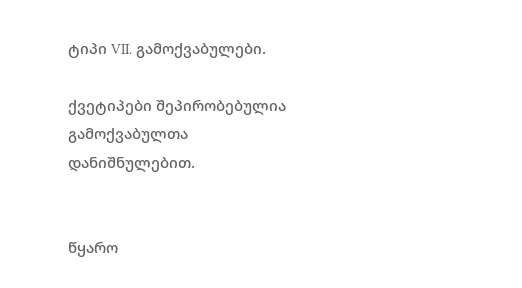ტიპი VII. გამოქვაბულები.

ქვეტიპები შეპირობებულია გამოქვაბულთა დანიშნულებით.


წყარო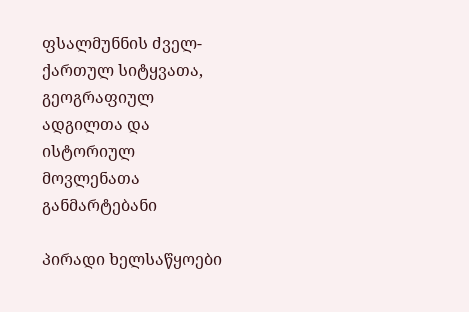ფსალმუნნის ძველ-ქართულ სიტყვათა, გეოგრაფიულ ადგილთა და ისტორიულ მოვლენათა განმარტებანი

პირადი ხელსაწყოები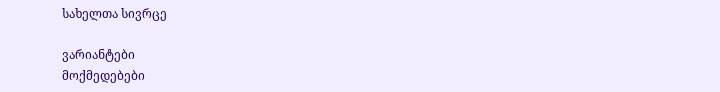სახელთა სივრცე

ვარიანტები
მოქმედებები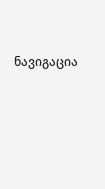ნავიგაცია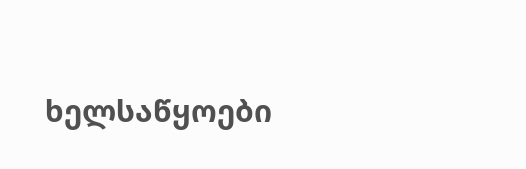ხელსაწყოები